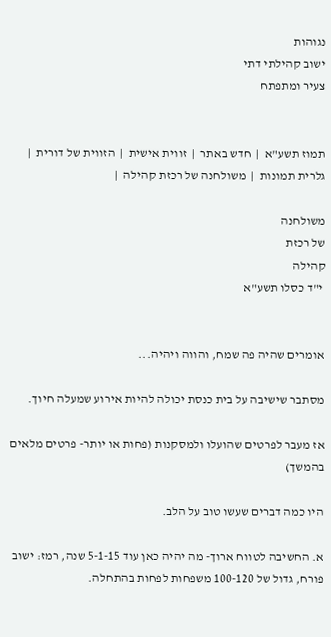נגוהות
ישוב קהילתי דתי
צעיר ומתפתח


תמוז תשע"א  |  חדש באתר  |  זווית אישית  |  הזווית של דורית  |  גלרית תמונות  |  משולחנה של רכזת קהילה  |

משולחנה
של רכזת
קהילה
 י"ד כסלו תשע"א


אומרים שהיה פה שמח, והווה ויהיה...

מסתבר שישיבה על בית כנסת יכולה להיות אירוע שמעלה חיוך.

אז מעבר לפרטים שהועלו ולמסקנות (פחות או יותר- פרטים מלאים בהמשך)

היו כמה דברים שעשו טוב על הלב.

א. החשיבה לטווח ארוך- מה יהיה כאן עוד 5-1-15 שנה, רמז: ישוב פורח, גדול של 100-120 משפחות לפחות בהתחלה.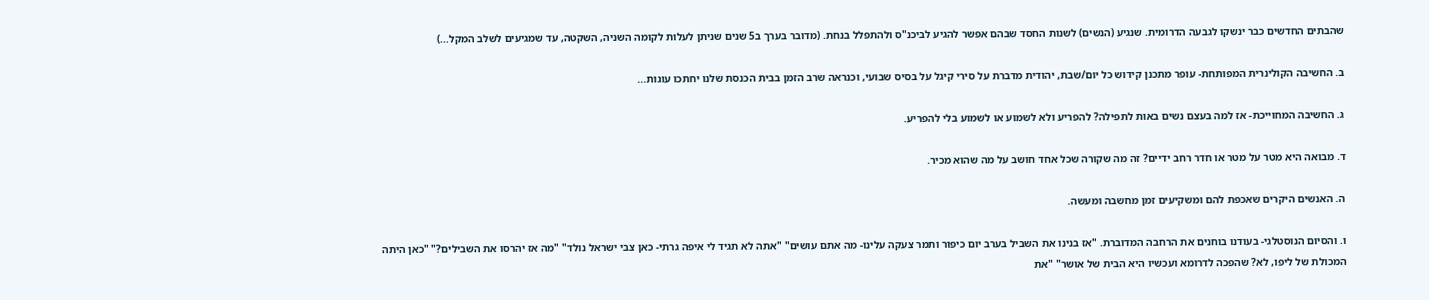שהבתים החדשים כבר ינשקו לגבעה הדרומית. שנגיע (הנשים) לשנות החסד שבהם אפשר להגיע לביכנ"ס ולהתפלל בנחת. (מדובר בערך ב5 שנים שניתן לעלות לקומה השניה, השקטה, עד שמגיעים לשלב המקל...)

ב. החשיבה הקולינרית המפותחת- עופר מתכנן קידוש כל יום/שבת, יהודית מדברת על סירי קיגל על בסיס שבועי, וכנראה שרב הזמן בבית הכנסת שלנו יחתכו עוגות...

ג. החשיבה המחוייכת- אז למה בעצם נשים באות לתפילה? להפריע ולא לשמוע או לשמוע בלי להפריע.

ד. מבואה היא מטר על מטר או חדר רחב ידיים? זה מה שקורה שכל אחד חושב על מה שהוא מכיר.

ה. האנשים היקרים שאכפת להם ומשקיעים זמן מחשבה ומעשה.

ו. והסיום הנוסטלגי- בעודנו בוחנים את הרחבה המדוברת. "אז בנינו את השביל בערב יום כיפור ותמר צעקה עלינו- מה אתם עושים" "אתה לא תגיד לי איפה גרתי- כאן צבי ישראל נולד" "מה אז יהרסו את השבילים?" "כאן היתה המכולת של ליפו, לא? שהפכה לדרומא ועכשיו היא הבית של אושר" "את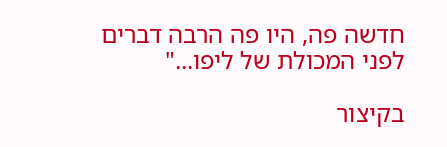חדשה פה, היו פה הרבה דברים לפני המכולת של ליפו..."

בקיצור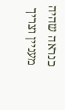כנראה שהיה מעניין וצריך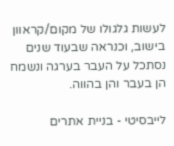לעשות גלגולו של מקום/קראוון בישוב, וכנראה שבעוד שנים נסתכל על העבר בערגה ונשמח הן בעבר והן בהווה.

לייבסיטי - בניית אתרים